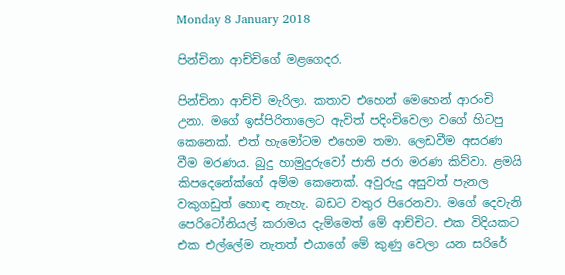Monday 8 January 2018

පින්චිනා ආච්චිගේ මළගෙදර.

පින්චිනා ආච්චි මැරිලා. කතාව එහෙන් මෙහෙන් ආරංචි උනා. මගේ ඉස්පිරිතාලෙට ඇවිත් පදිංචිවෙලා වගේ හිටපු කෙනෙක්. එත් හැමෝටම එහෙම තමා. ලෙඩවීම අසරණ වීම මරණය. බුදු හාමුදුරුවෝ ජාති ජරා මරණ කිව්වා. ළමයි කිපදෙනේක්ගේ අම්ම කෙනෙක්. අවුරුදු අසුවත් පැනල වකුගඩුත් හොඳ නැහැ. බඩට වතුර පිරෙනවා. මගේ දෙවැනි පෙරිටෝනියල් කරාමය දැම්මෙත් මේ ආච්චිට. එක විදියකට එක එල්ලේම නැතත් එයාගේ මේ කුණු වෙලා යන සරිරේ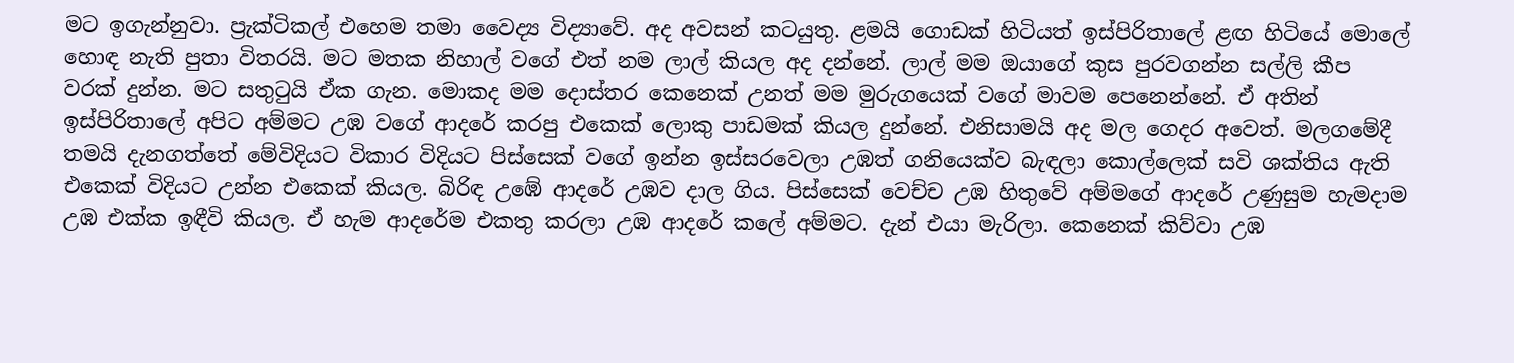මට ඉගැන්නුවා. ප්‍රැක්ටිකල් එහෙම තමා වෛද්‍ය විද්‍යාවේ. අද අවසන් කටයුතු. ළමයි ගොඩක් හිටියත් ඉස්පිරිතාලේ ළඟ හිටියේ මොලේ හොඳ නැති පුතා විතරයි. මට මතක නිහාල් වගේ එත් නම ලාල් කියල අද දන්නේ. ලාල් මම ඔයාගේ කුස පුරවගන්න සල්ලි කීප වරක් දුන්න. මට සතුටුයි ඒක ගැන. මොකද මම දොස්තර කෙනෙක් උනත් මම මුරුගයෙක් වගේ මාවම පෙනෙන්නේ. ඒ අතින් ඉස්පිරිතාලේ අපිට අම්මට උඹ වගේ ආදරේ කරපු එකෙක් ලොකු පාඩමක් කියල දුන්නේ. එනිසාමයි අද මල ගෙදර අවෙත්. මලගමේදී තමයි දැනගත්තේ මේවිදියට විකාර විදියට පිස්සෙක් වගේ ඉන්න ඉස්සරවෙලා උඹත් ගනියෙක්ව බැඳලා කොල්ලෙක් සවි ශක්තිය ඇති එකෙක් විදියට උන්න එකෙක් කියල. බිරිඳ උඹේ ආදරේ උඹව දාල ගිය. පිස්සෙක් වෙච්ච උඹ හිතුවේ අම්මගේ ආදරේ උණුසුම හැමදාම උඹ එක්ක ඉඳීවි කියල. ඒ හැම ආදරේම එකතු කරලා උඹ ආදරේ කලේ අම්මට. දැන් එයා මැරිලා. කෙනෙක් කිව්වා උඹ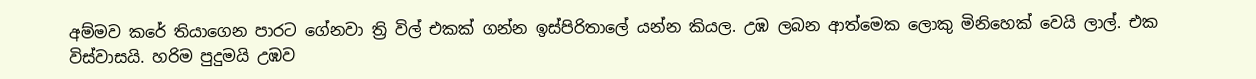අම්මව කරේ තියාගෙන පාරට ගේනවා ත්‍රි විල් එකක් ගන්න ඉස්පිරිතාලේ යන්න කියල. උඹ ලබන ආත්මෙක ලොකු මිනිහෙක් වෙයි ලාල්. එක විස්වාසයි. හරිම පුදුමයි උඹව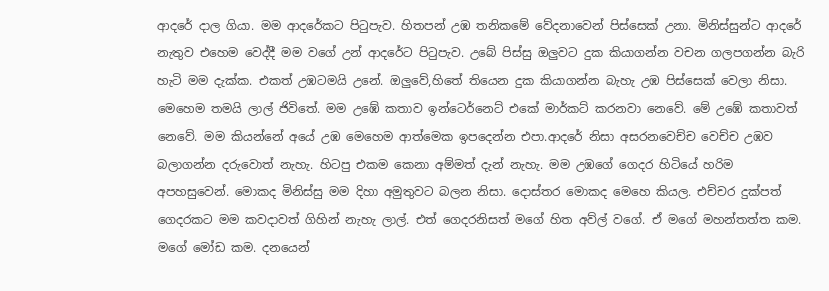ආදරේ දාල ගියා. මම ආදරේකට පිටුපැව. හිතපන් උඹ තනිකමේ වේදනාවෙන් පිස්සෙක් උනා. මිනිස්සුන්ට ආදරේ නැතුව එහෙම වෙද්දී මම වගේ උන් ආදරේට පිටුපැව. උබේ පිස්සු ඔලුවට දුක කියාගන්න වචන ගලපගන්න බැරි හැටි මම දැක්ක. එකත් උඹටමයි උනේ. ඔලුවේ,හිතේ තියෙන දුක කියාගන්න බැහැ උඹ පිස්සෙක් වෙලා නිසා. මෙහෙම තමයි ලාල් ජිවිතේ. මම උඹේ කතාව ඉන්ටෙර්නෙට් එකේ මාර්කට් කරනවා නෙවේ. මේ උඹේ කතාවත් නෙවේ. මම කියන්නේ අයේ උඹ මෙහෙම ආත්මෙක ඉපදෙන්න එපා.ආදරේ නිසා අසරනවෙච්ච වෙච්ච උඹව බලාගන්න දරුවොත් නැහැ. හිටපු එකම කෙනා අම්මත් දැන් නැහැ. මම උඹගේ ගෙදර හිටියේ හරිම අපහසුවෙන්. මොකද මිනිස්සු මම දිහා අමුතුවට බලන නිසා. දොස්තර මොකද මෙහෙ කියල. එච්චර දුක්පත් ගෙදරකට මම කවදාවත් ගිහින් නැහැ ලාල්. එත් ගෙදරනිසත් මගේ හිත අව්ල් වගේ. ඒ මගේ මහන්තත්ත කම. මගේ මෝඩ කම. දනයෙන්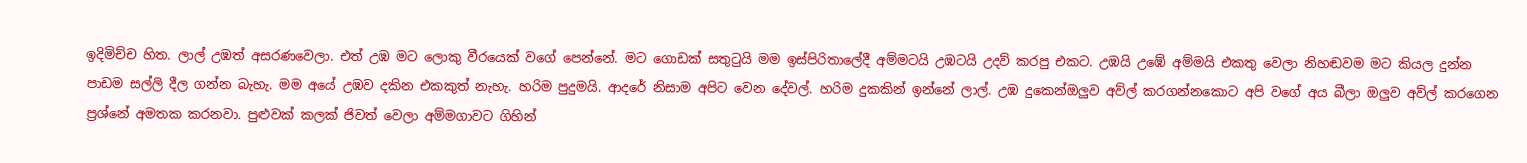ඉදිමිච්ච හිත. ලාල් උඹත් අසරණවෙලා. එත් උඹ මට ලොකු වීරයෙක් වගේ පෙන්නේ. මට ගොඩක් සතුටුයි මම ඉස්පිරිතාලේදී අම්මටයි උඹටයි උදව් කරපු එකට. උඹයි උඹේ අම්මයි එකතු වෙලා නිහඬවම මට කියල දුන්න පාඩම සල්ලි දීල ගන්න බැහැ. මම අයේ උඹව දකින එකකුත් නැහැ. හරිම පුදුමයි. ආදරේ නිසාම අපිට වෙන දේවල්. හරිම දුකකින් ඉන්නේ ලාල්. උඹ දුකෙන්ඔලුව අව්ල් කරගන්නකොට අපි වගේ අය බීලා ඔලුව අව්ල් කරගෙන ප්‍රශ්නේ අමතක කරනවා. පුළුවක් කලක් ජිවත් වෙලා අම්මගාවට ගිහින්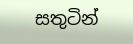සතුටින්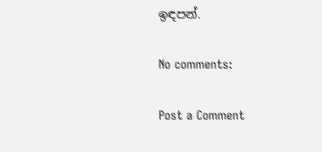ඉඳපන්.

No comments:

Post a Comment